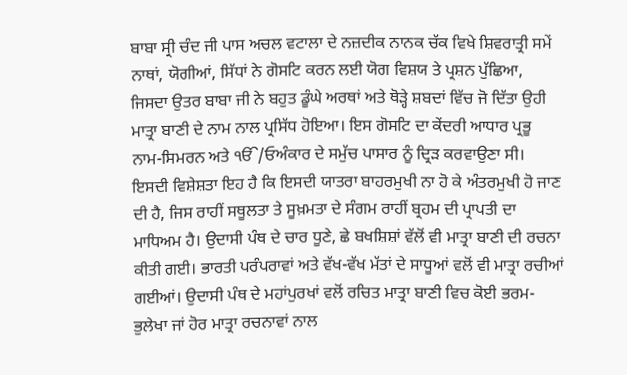ਬਾਬਾ ਸ੍ਰੀ ਚੰਦ ਜੀ ਪਾਸ ਅਚਲ ਵਟਾਲਾ ਦੇ ਨਜ਼ਦੀਕ ਨਾਨਕ ਚੱਕ ਵਿਖੇ ਸ਼ਿਵਰਾਤ੍ਰੀ ਸਮੇਂ ਨਾਥਾਂ, ਯੋਗੀਆਂ, ਸਿੱਧਾਂ ਨੇ ਗੋਸਟਿ ਕਰਨ ਲਈ ਯੋਗ ਵਿਸ਼ਯ ਤੇ ਪ੍ਰਸ਼ਨ ਪੁੱਛਿਆ, ਜਿਸਦਾ ਉਤਰ ਬਾਬਾ ਜੀ ਨੇ ਬਹੁਤ ਡੂੰਘੇ ਅਰਥਾਂ ਅਤੇ ਥੋੜ੍ਹੇ ਸ਼ਬਦਾਂ ਵਿੱਚ ਜੋ ਦਿੱਤਾ ਉਹੀ ਮਾਤ੍ਰਾ ਬਾਣੀ ਦੇ ਨਾਮ ਨਾਲ ਪ੍ਰਸਿੱਧ ਹੋਇਆ। ਇਸ ਗੋਸਟਿ ਦਾ ਕੇਂਦਰੀ ਆਧਾਰ ਪ੍ਰਭੂ ਨਾਮ-ਸਿਮਰਨ ਅਤੇ ੴ/ਓਅੰਕਾਰ ਦੇ ਸਮੁੱਚ ਪਾਸਾਰ ਨੂੰ ਦ੍ਰਿੜ ਕਰਵਾਉਣਾ ਸੀ। ਇਸਦੀ ਵਿਸ਼ੇਸ਼ਤਾ ਇਹ ਹੈ ਕਿ ਇਸਦੀ ਯਾਤਰਾ ਬਾਹਰਮੁਖੀ ਨਾ ਹੋ ਕੇ ਅੰਤਰਮੁਖੀ ਹੋ ਜਾਣ ਦੀ ਹੈ, ਜਿਸ ਰਾਹੀਂ ਸਥੂਲਤਾ ਤੇ ਸੂਖ਼ਮਤਾ ਦੇ ਸੰਗਮ ਰਾਹੀਂ ਬ੍ਰਹਮ ਦੀ ਪ੍ਰਾਪਤੀ ਦਾ ਮਾਧਿਅਮ ਹੈ। ਉਦਾਸੀ ਪੰਥ ਦੇ ਚਾਰ ਧੂਣੇ, ਛੇ ਬਖਸ਼ਿਸ਼ਾਂ ਵੱਲੋਂ ਵੀ ਮਾਤ੍ਰਾ ਬਾਣੀ ਦੀ ਰਚਨਾ ਕੀਤੀ ਗਈ। ਭਾਰਤੀ ਪਰੰਪਰਾਵਾਂ ਅਤੇ ਵੱਖ-ਵੱਖ ਮੱਤਾਂ ਦੇ ਸਾਧੂਆਂ ਵਲੋਂ ਵੀ ਮਾਤ੍ਰਾ ਰਚੀਆਂ ਗਈਆਂ। ਉਦਾਸੀ ਪੰਥ ਦੇ ਮਹਾਂਪੁਰਖਾਂ ਵਲੋਂ ਰਚਿਤ ਮਾਤ੍ਰਾ ਬਾਣੀ ਵਿਚ ਕੋਈ ਭਰਮ-ਭੁਲੇਖਾ ਜਾਂ ਹੋਰ ਮਾਤ੍ਰਾ ਰਚਨਾਵਾਂ ਨਾਲ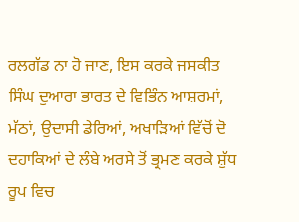ਰਲਗੱਡ ਨਾ ਹੋ ਜਾਣ, ਇਸ ਕਰਕੇ ਜਸਕੀਤ ਸਿੰਘ ਦੁਆਰਾ ਭਾਰਤ ਦੇ ਵਿਭਿੰਨ ਆਸ਼ਰਮਾਂ, ਮੱਠਾਂ, ਉਦਾਸੀ ਡੇਰਿਆਂ, ਅਖਾੜਿਆਂ ਵਿੱਚੋਂ ਦੋ ਦਹਾਕਿਆਂ ਦੇ ਲੰਬੇ ਅਰਸੇ ਤੋਂ ਭ੍ਰਮਣ ਕਰਕੇ ਸ਼ੁੱਧ ਰੂਪ ਵਿਚ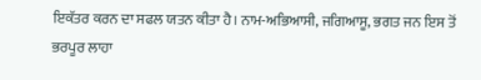ਇਕੱਤਰ ਕਰਨ ਦਾ ਸਫਲ ਯਤਨ ਕੀਤਾ ਹੈ। ਨਾਮ-ਅਭਿਆਸੀ, ਜਗਿਆਸੂ, ਭਗਤ ਜਨ ਇਸ ਤੋਂ ਭਰਪੂਰ ਲਾਹਾ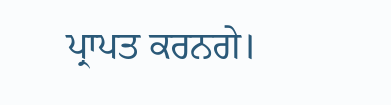ਪ੍ਰਾਪਤ ਕਰਨਗੇ।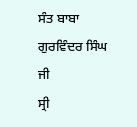ਸੰਤ ਬਾਬਾ ਗੁਰਵਿੰਦਰ ਸਿੰਘ ਜੀ
ਸ੍ਰੀ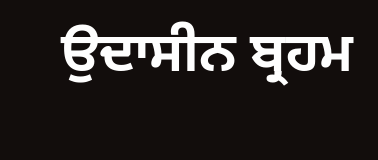ਉਦਾਸੀਨ ਬ੍ਰਹਮ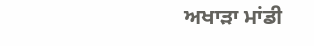ਅਖਾੜਾ ਮਾਂਡੀ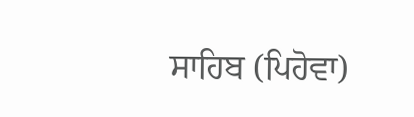ਸਾਹਿਬ (ਪਿਹੋਵਾ)